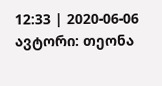12:33 | 2020-06-06 ავტორი: თეონა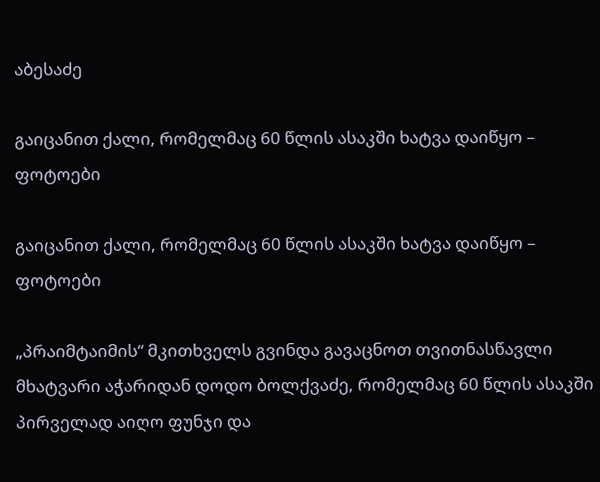აბესაძე

გაიცანით ქალი, რომელმაც 60 წლის ასაკში ხატვა დაიწყო – ფოტოები

გაიცანით ქალი, რომელმაც 60 წლის ასაკში ხატვა დაიწყო – ფოტოები

„პრაიმტაიმის“ მკითხველს გვინდა გავაცნოთ თვითნასწავლი მხატვარი აჭარიდან დოდო ბოლქვაძე, რომელმაც 60 წლის ასაკში პირველად აიღო ფუნჯი და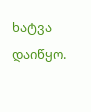ხატვა დაიწყო.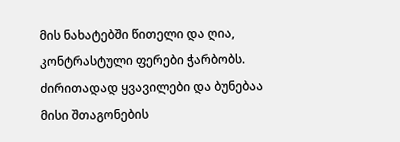მის ნახატებში წითელი და ღია, კონტრასტული ფერები ჭარბობს. ძირითადად ყვავილები და ბუნებაა მისი შთაგონების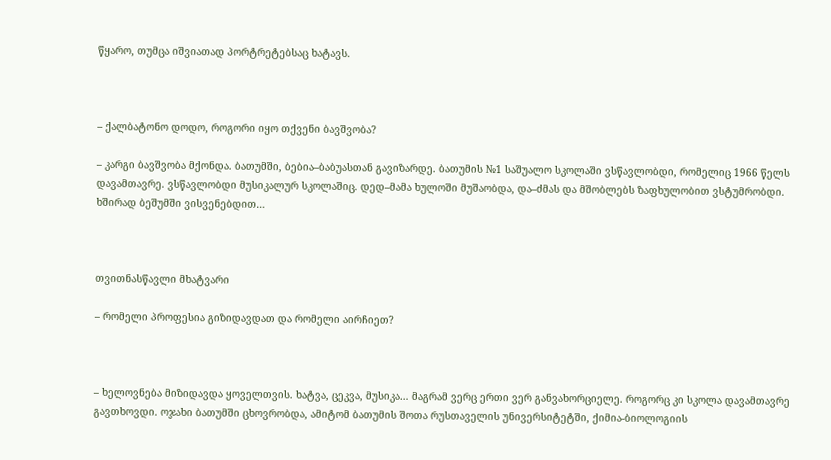წყარო, თუმცა იშვიათად პორტრეტებსაც ხატავს.



– ქალბატონო დოდო, როგორი იყო თქვენი ბავშვობა?

– კარგი ბავშვობა მქონდა. ბათუმში, ბებია–ბაბუასთან გავიზარდე. ბათუმის №1 საშუალო სკოლაში ვსწავლობდი, რომელიც 1966 წელს დავამთავრე. ვსწავლობდი მუსიკალურ სკოლაშიც. დედ–მამა ხულოში მუშაობდა, და–ძმას და მშობლებს ზაფხულობით ვსტუმრობდი. ხშირად ბეშუმში ვისვენებდით…



თვითნასწავლი მხატვარი

– რომელი პროფესია გიზიდავდათ და რომელი აირჩიეთ?



– ხელოვნება მიზიდავდა ყოველთვის. ხატვა, ცეკვა, მუსიკა… მაგრამ ვერც ერთი ვერ განვახორციელე. როგორც კი სკოლა დავამთავრე გავთხოვდი. ოჯახი ბათუმში ცხოვრობდა, ამიტომ ბათუმის შოთა რუსთაველის უნივერსიტეტში, ქიმია-ბიოლოგიის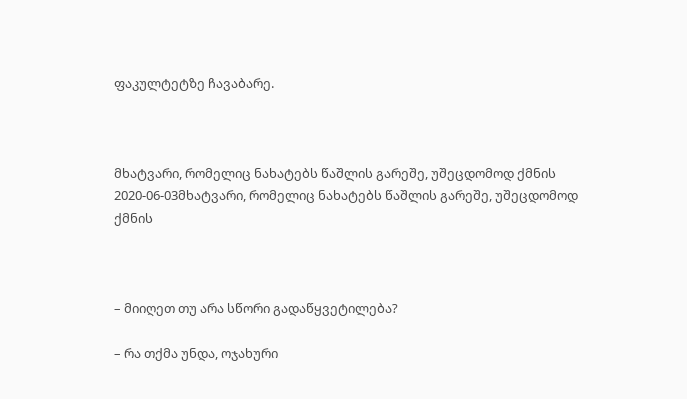ფაკულტეტზე ჩავაბარე.



მხატვარი, რომელიც ნახატებს წაშლის გარეშე, უშეცდომოდ ქმნის
2020-06-03მხატვარი, რომელიც ნახატებს წაშლის გარეშე, უშეცდომოდ ქმნის



– მიიღეთ თუ არა სწორი გადაწყვეტილება?

– რა თქმა უნდა, ოჯახური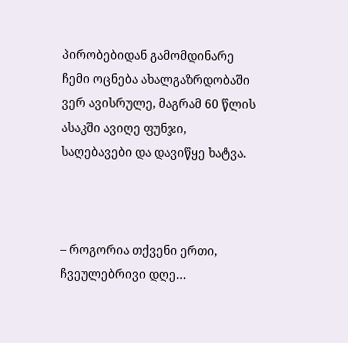პირობებიდან გამომდინარე ჩემი ოცნება ახალგაზრდობაში ვერ ავისრულე, მაგრამ 60 წლის ასაკში ავიღე ფუნჯი, საღებავები და დავიწყე ხატვა.



– როგორია თქვენი ერთი, ჩვეულებრივი დღე…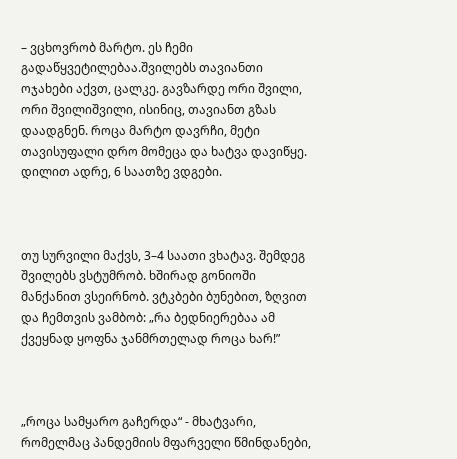– ვცხოვრობ მარტო. ეს ჩემი გადაწყვეტილებაა.შვილებს თავიანთი ოჯახები აქვთ, ცალკე. გავზარდე ორი შვილი, ორი შვილიშვილი, ისინიც, თავიანთ გზას დაადგნენ. როცა მარტო დავრჩი, მეტი თავისუფალი დრო მომეცა და ხატვა დავიწყე. დილით ადრე, 6 საათზე ვდგები.



თუ სურვილი მაქვს, 3–4 საათი ვხატავ. შემდეგ შვილებს ვსტუმრობ. ხშირად გონიოში მანქანით ვსეირნობ. ვტკბები ბუნებით, ზღვით და ჩემთვის ვამბობ: „რა ბედნიერებაა ამ ქვეყნად ყოფნა ჯანმრთელად როცა ხარ!”



„როცა სამყარო გაჩერდა“ - მხატვარი, რომელმაც პანდემიის მფარველი წმინდანები,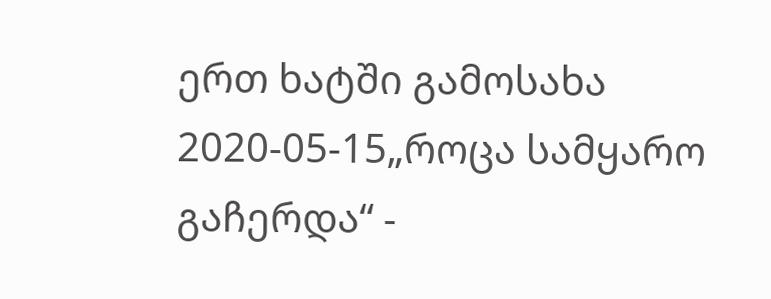ერთ ხატში გამოსახა
2020-05-15„როცა სამყარო გაჩერდა“ -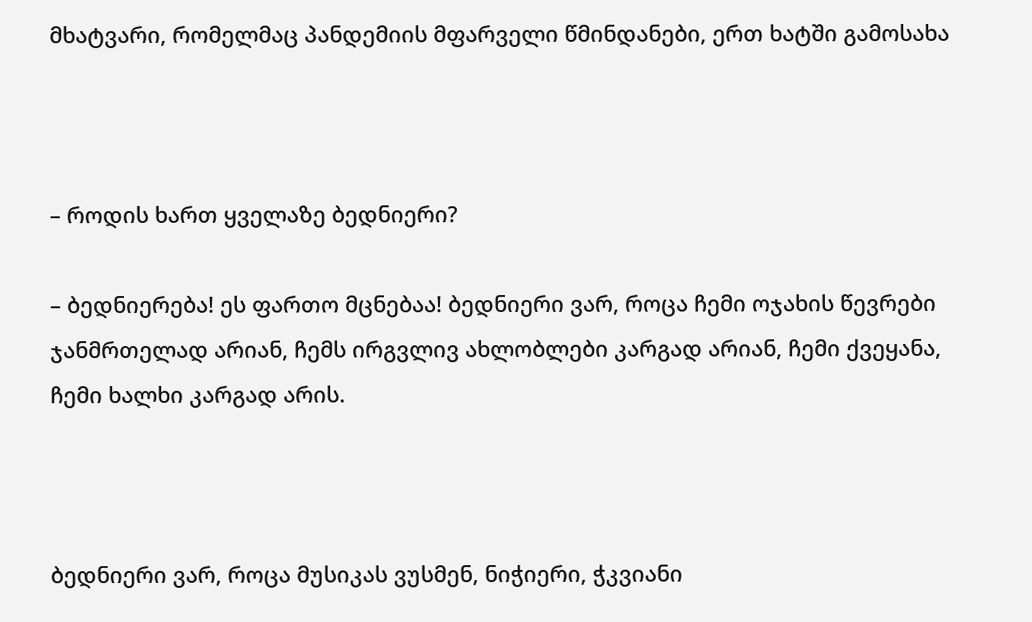მხატვარი, რომელმაც პანდემიის მფარველი წმინდანები, ერთ ხატში გამოსახა



– როდის ხართ ყველაზე ბედნიერი?

– ბედნიერება! ეს ფართო მცნებაა! ბედნიერი ვარ, როცა ჩემი ოჯახის წევრები ჯანმრთელად არიან, ჩემს ირგვლივ ახლობლები კარგად არიან, ჩემი ქვეყანა, ჩემი ხალხი კარგად არის.



ბედნიერი ვარ, როცა მუსიკას ვუსმენ, ნიჭიერი, ჭკვიანი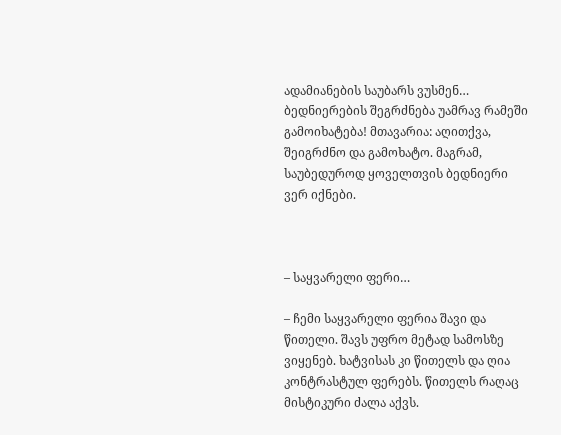ადამიანების საუბარს ვუსმენ… ბედნიერების შეგრძნება უამრავ რამეში გამოიხატება! მთავარია: აღითქვა, შეიგრძნო და გამოხატო. მაგრამ, საუბედუროდ ყოველთვის ბედნიერი ვერ იქნები.



– საყვარელი ფერი…

– ჩემი საყვარელი ფერია შავი და წითელი. შავს უფრო მეტად სამოსზე ვიყენებ. ხატვისას კი წითელს და ღია კონტრასტულ ფერებს. წითელს რაღაც მისტიკური ძალა აქვს.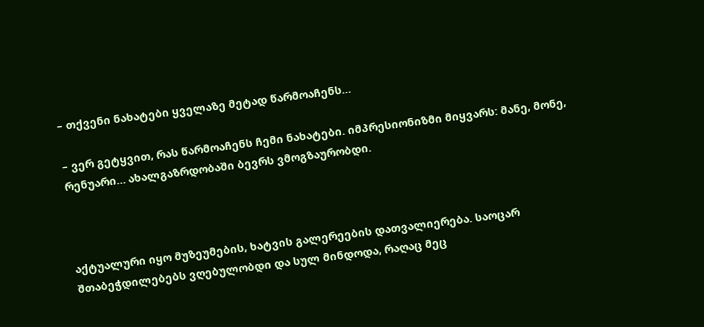– თქვენი ნახატები ყველაზე მეტად წარმოაჩენს…

– ვერ გეტყვით, რას წარმოაჩენს ჩემი ნახატები. იმპრესიონიზმი მიყვარს: მანე, მონე, რენუარი… ახალგაზრდობაში ბევრს ვმოგზაურობდი.



აქტუალური იყო მუზეუმების, ხატვის გალერეების დათვალიერება. საოცარ შთაბეჭდილებებს ვღებულობდი და სულ მინდოდა, რაღაც მეც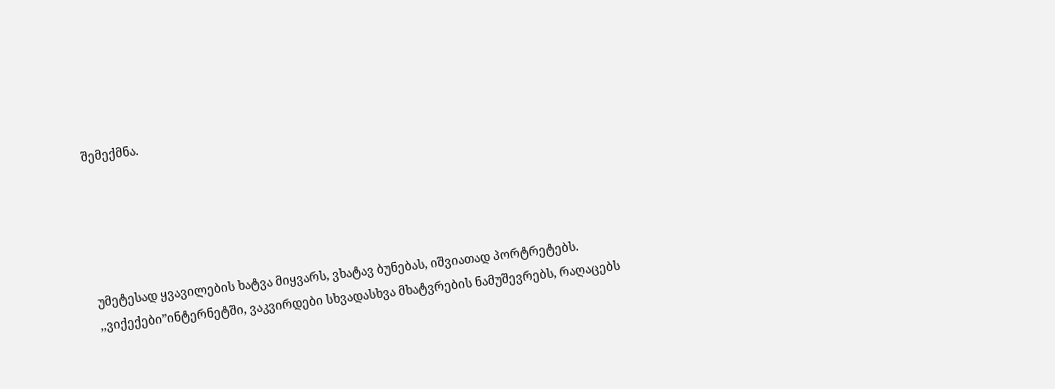შემექმნა.





უმეტესად ყვავილების ხატვა მიყვარს, ვხატავ ბუნებას, იშვიათად პორტრეტებს. ,,ვიქექები”ინტერნეტში, ვაკვირდები სხვადასხვა მხატვრების ნამუშევრებს, რაღაცებს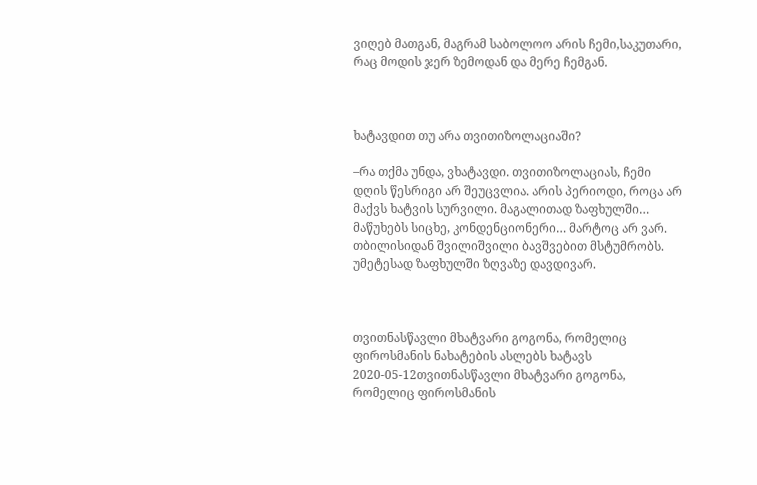ვიღებ მათგან, მაგრამ საბოლოო არის ჩემი,საკუთარი, რაც მოდის ჯერ ზემოდან და მერე ჩემგან.



ხატავდით თუ არა თვითიზოლაციაში?

–რა თქმა უნდა, ვხატავდი. თვითიზოლაციას, ჩემი დღის წესრიგი არ შეუცვლია. არის პერიოდი, როცა არ მაქვს ხატვის სურვილი. მაგალითად ზაფხულში… მაწუხებს სიცხე, კონდენციონერი… მარტოც არ ვარ. თბილისიდან შვილიშვილი ბავშვებით მსტუმრობს. უმეტესად ზაფხულში ზღვაზე დავდივარ.



თვითნასწავლი მხატვარი გოგონა, რომელიც ფიროსმანის ნახატების ასლებს ხატავს
2020-05-12თვითნასწავლი მხატვარი გოგონა, რომელიც ფიროსმანის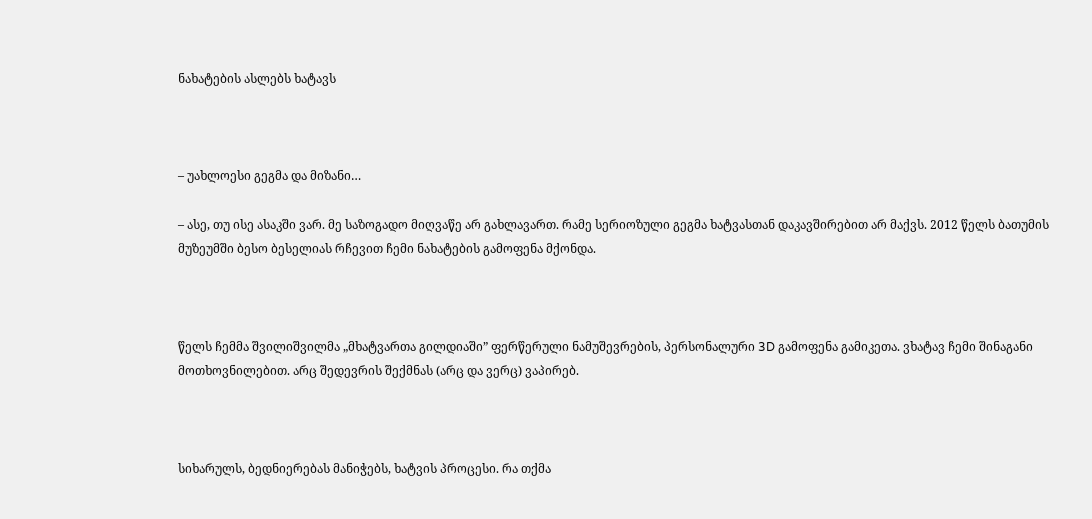ნახატების ასლებს ხატავს



– უახლოესი გეგმა და მიზანი…

– ასე, თუ ისე ასაკში ვარ. მე საზოგადო მიღვაწე არ გახლავართ. რამე სერიოზული გეგმა ხატვასთან დაკავშირებით არ მაქვს. 2012 წელს ბათუმის მუზეუმში ბესო ბესელიას რჩევით ჩემი ნახატების გამოფენა მქონდა.



წელს ჩემმა შვილიშვილმა „მხატვართა გილდიაში” ფერწერული ნამუშევრების, პერსონალური 3D გამოფენა გამიკეთა. ვხატავ ჩემი შინაგანი მოთხოვნილებით. არც შედევრის შექმნას (არც და ვერც) ვაპირებ.



სიხარულს, ბედნიერებას მანიჭებს, ხატვის პროცესი. რა თქმა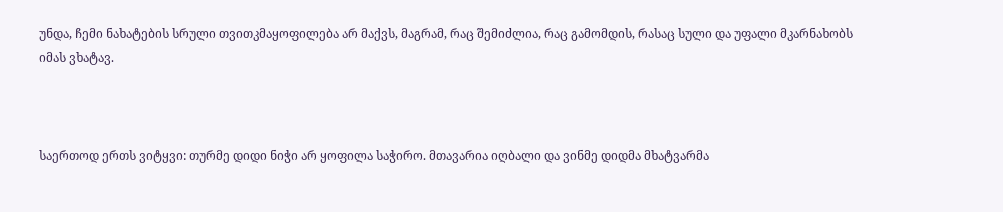უნდა, ჩემი ნახატების სრული თვითკმაყოფილება არ მაქვს, მაგრამ, რაც შემიძლია, რაც გამომდის, რასაც სული და უფალი მკარნახობს იმას ვხატავ.



საერთოდ ერთს ვიტყვი: თურმე დიდი ნიჭი არ ყოფილა საჭირო. მთავარია იღბალი და ვინმე დიდმა მხატვარმა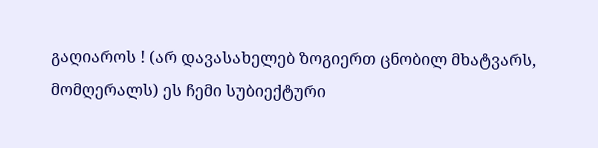გაღიაროს ! (არ დავასახელებ ზოგიერთ ცნობილ მხატვარს, მომღერალს) ეს ჩემი სუბიექტური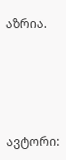აზრია.





ავტორი: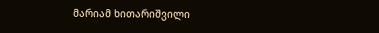მარიამ ხითარიშვილი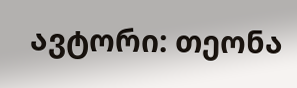ავტორი: თეონა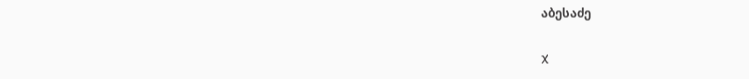აბესაძე

X